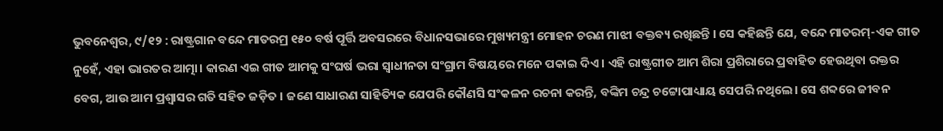ଭୁବନେଶ୍ଵର, ୯/୧୨ : ରାଷ୍ଟ୍ରଗାନ ବନ୍ଦେ ମାତରମ୍ର ୧୫୦ ବର୍ଷ ପୂର୍ତ୍ତି ଅବସରରେ ବିଧାନସଭାରେ ମୁଖ୍ୟମନ୍ତ୍ରୀ ମୋହନ ଚରଣ ମାଝୀ ବକ୍ତବ୍ୟ ରଖିଛନ୍ତି । ସେ କହିଛନ୍ତି ଯେ, ବନ୍ଦେ ମାତରମ୍-ଏକ ଗୀତ ନୁହେଁ, ଏହା ଭାରତର ଆତ୍ମା। କାରଣ ଏଇ ଗୀତ ଆମକୁ ସଂଘର୍ଷ ଭରା ସ୍ଵାଧୀନତା ସଂଗ୍ରାମ ବିଷୟରେ ମନେ ପକାଇ ଦିଏ । ଏହି ରାଷ୍ଟ୍ରଗୀତ ଆମ ଶିରା ପ୍ରଶିରାରେ ପ୍ରବାହିତ ହେଉଥିବା ରକ୍ତର ବେଗ, ଆଉ ଆମ ପ୍ରଶ୍ୱାସର ଗତି ସହିତ ଜଡ଼ିତ । ଜଣେ ସାଧାରଣ ସାହିତ୍ୟିକ ଯେପରି କୌଣସି ସଂକଳନ ରଚନା କରନ୍ତି, ବଙ୍କିମ ଚନ୍ଦ୍ର ଚଟ୍ଟୋପାଧ୍ୟାୟ ସେପରି ନଥିଲେ। ସେ ଶବ୍ଦରେ ଜୀବନ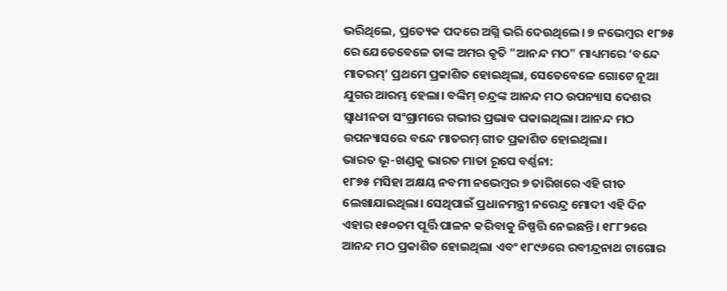ଭରିଥିଲେ, ପ୍ରତ୍ୟେକ ପଦରେ ଅଗ୍ନି ଭରି ଦେଉଥିଲେ। ୭ ନଭେମ୍ବର ୧୮୭୫ ରେ ଯେତେବେଳେ ତାଙ୍କ ଅମର କୃତି "ଆନନ୍ଦ ମଠ" ମାଧ୍ୟମରେ ‘ବନ୍ଦେ ମାତରମ୍’ ପ୍ରଥମେ ପ୍ରକାଶିତ ହୋଇଥିଲା, ସେତେବେଳେ ଗୋଟେ ନୂଆ ଯୁଗର ଆରମ୍ଭ ହେଲା। ବଙ୍କିମ୍ ଚନ୍ଦ୍ରଙ୍କ ଆନନ୍ଦ ମଠ ଉପନ୍ୟାସ ଦେଶର ସ୍ୱାଧୀନତା ସଂଗ୍ରାମରେ ଗଭୀର ପ୍ରଭାବ ପକାଇଥିଲା। ଆନନ୍ଦ ମଠ ଉପନ୍ୟାସରେ ବନ୍ଦେ ମାତରମ୍ ଗୀତ ପ୍ରକାଶିତ ହୋଇଥିଲା।
ଭାରତ ଭୂ-ଖଣ୍ଡକୁ ଭାରତ ମାତା ରୂପେ ବର୍ଣ୍ଣନା:
୧୮୭୫ ମସିହା ଅକ୍ଷୟ ନବମୀ ନଭେମ୍ବର ୭ ତାରିଖରେ ଏହି ଗୀତ ଲେଖାଯାଇଥିଲା। ସେଥିପାଇଁ ପ୍ରଧାନମନ୍ତ୍ରୀ ନରେନ୍ଦ୍ର ମୋଦୀ ଏହି ଦିନ ଏହାର ୧୫୦ତମ ପୂର୍ତ୍ତି ପାଳନ କରିବାକୁ ନିଷ୍ପତ୍ତି ନେଇଛନ୍ତି। ୧୮୮୨ରେ ଆନନ୍ଦ ମଠ ପ୍ରକାଶିତ ହୋଇଥିଲା ଏବଂ ୧୮୯୬ରେ ରବୀନ୍ଦ୍ରନାଥ ଟାଗୋର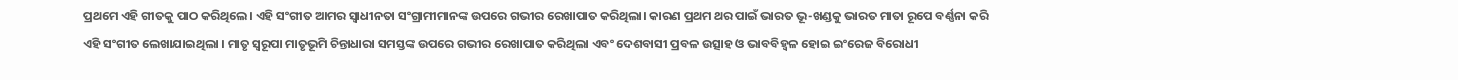ପ୍ରଥମେ ଏହି ଗୀତକୁ ପାଠ କରିଥିଲେ। ଏହି ସଂଗୀତ ଆମର ସ୍ୱାଧୀନତା ସଂଗ୍ରାମୀମାନଙ୍କ ଉପରେ ଗଭୀର ରେଖାପାତ କରିଥିଲା। କାରଣ ପ୍ରଥମ ଥର ପାଇଁ ଭାରତ ଭୂ-ଖଣ୍ଡକୁ ଭାରତ ମାତା ରୂପେ ବର୍ଣ୍ଣନା କରି ଏହି ସଂଗୀତ ଲେଖାଯାଇଥିଲା । ମାତୃ ସ୍ୱରୂପା ମାତୃଭୂମି ଚିନ୍ତାଧାରା ସମସ୍ତଙ୍କ ଉପରେ ଗଭୀର ରେଖାପାତ କରିଥିଲା ଏବଂ ଦେଶବାସୀ ପ୍ରବଳ ଉତ୍ସାହ ଓ ଭାବବିହ୍ୱଳ ହୋଇ ଇଂରେଜ ବିରୋଧୀ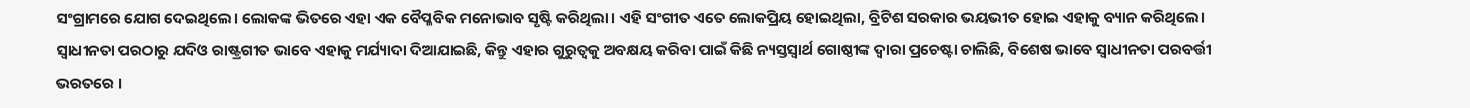ସଂଗ୍ରାମରେ ଯୋଗ ଦେଇଥିଲେ। ଲୋକଙ୍କ ଭିତରେ ଏହା ଏକ ବୈପ୍ଳବିକ ମନୋଭାବ ସୃଷ୍ଟି କରିଥିଲା। ଏହି ସଂଗୀତ ଏତେ ଲୋକପ୍ରିୟ ହୋଇଥିଲା, ବ୍ରିଟିଶ ସରକାର ଭୟଭୀତ ହୋଇ ଏହାକୁ ବ୍ୟାନ କରିଥିଲେ। ସ୍ୱାଧୀନତା ପରଠାରୁ ଯଦିଓ ରାଷ୍ଟ୍ରଗୀତ ଭାବେ ଏହାକୁ ମର୍ଯ୍ୟାଦା ଦିଆଯାଇଛି, କିନ୍ତୁ ଏହାର ଗୁରୁତ୍ବକୁ ଅବକ୍ଷୟ କରିବା ପାଇଁ କିଛି ନ୍ୟସ୍ତସ୍ଵାର୍ଥ ଗୋଷ୍ଠୀଙ୍କ ଦ୍ଵାରା ପ୍ରଚେଷ୍ଟା ଚାଲିଛି, ବିଶେଷ ଭାବେ ସ୍ଵାଧୀନତା ପରବର୍ତ୍ତୀ ଭରତରେ ।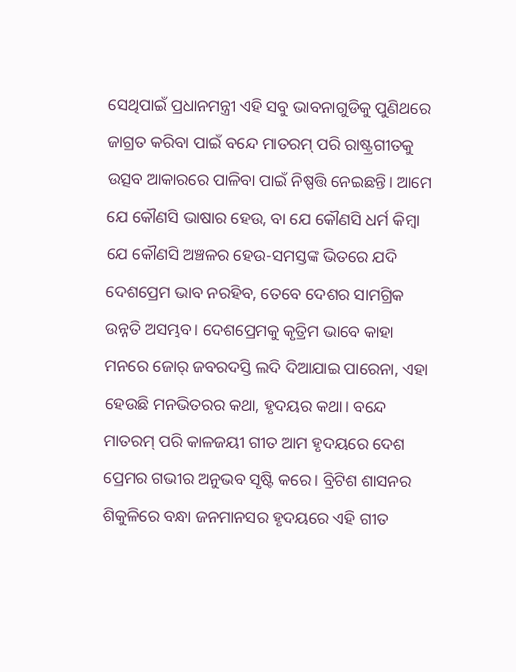ସେଥିପାଇଁ ପ୍ରଧାନମନ୍ତ୍ରୀ ଏହି ସବୁ ଭାବନାଗୁଡିକୁ ପୁଣିଥରେ ଜାଗ୍ରତ କରିବା ପାଇଁ ବନ୍ଦେ ମାତରମ୍ ପରି ରାଷ୍ଟ୍ରଗୀତକୁ ଉତ୍ସବ ଆକାରରେ ପାଳିବା ପାଇଁ ନିଷ୍ପତ୍ତି ନେଇଛନ୍ତି। ଆମେ ଯେ କୌଣସି ଭାଷାର ହେଉ, ବା ଯେ କୌଣସି ଧର୍ମ କିମ୍ବା ଯେ କୌଣସି ଅଞ୍ଚଳର ହେଉ-ସମସ୍ତଙ୍କ ଭିତରେ ଯଦି ଦେଶପ୍ରେମ ଭାବ ନରହିବ, ତେବେ ଦେଶର ସାମଗ୍ରିକ ଉନ୍ନତି ଅସମ୍ଭବ। ଦେଶପ୍ରେମକୁ କୃତ୍ରିମ ଭାବେ କାହା ମନରେ ଜୋର୍ ଜବରଦସ୍ତି ଲଦି ଦିଆଯାଇ ପାରେନା, ଏହା ହେଉଛି ମନଭିତରର କଥା, ହୃଦୟର କଥା। ବନ୍ଦେ ମାତରମ୍ ପରି କାଳଜୟୀ ଗୀତ ଆମ ହୃଦୟରେ ଦେଶ ପ୍ରେମର ଗଭୀର ଅନୁଭବ ସୃଷ୍ଟି କରେ। ବ୍ରିଟିଶ ଶାସନର ଶିକୁଳିରେ ବନ୍ଧା ଜନମାନସର ହୃଦୟରେ ଏହି ଗୀତ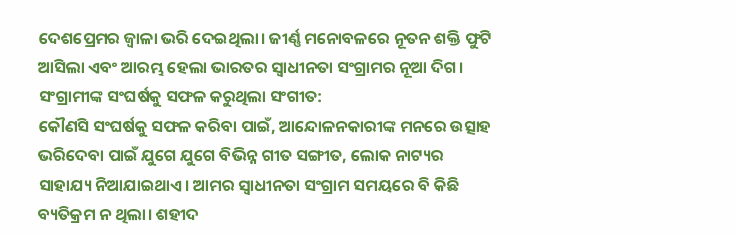ଦେଶପ୍ରେମର ଜ୍ୱାଳା ଭରି ଦେଇଥିଲା। ଜୀର୍ଣ୍ଣ ମନୋବଳରେ ନୂତନ ଶକ୍ତି ଫୁଟି ଆସିଲା ଏବଂ ଆରମ୍ଭ ହେଲା ଭାରତର ସ୍ୱାଧୀନତା ସଂଗ୍ରାମର ନୂଆ ଦିଗ।
ସଂଗ୍ରାମୀଙ୍କ ସଂଘର୍ଷକୁ ସଫଳ କରୁଥିଲା ସଂଗୀତ:
କୌଣସି ସଂଘର୍ଷକୁ ସଫଳ କରିବା ପାଇଁ, ଆନ୍ଦୋଳନକାରୀଙ୍କ ମନରେ ଉତ୍ସାହ ଭରିଦେବା ପାଇଁ ଯୁଗେ ଯୁଗେ ବିଭିନ୍ନ ଗୀତ ସଙ୍ଗୀତ, ଲୋକ ନାଟ୍ୟର ସାହାଯ୍ୟ ନିଆଯାଇଥାଏ। ଆମର ସ୍ଵାଧୀନତା ସଂଗ୍ରାମ ସମୟରେ ବି କିଛି ବ୍ୟତିକ୍ରମ ନ ଥିଲା। ଶହୀଦ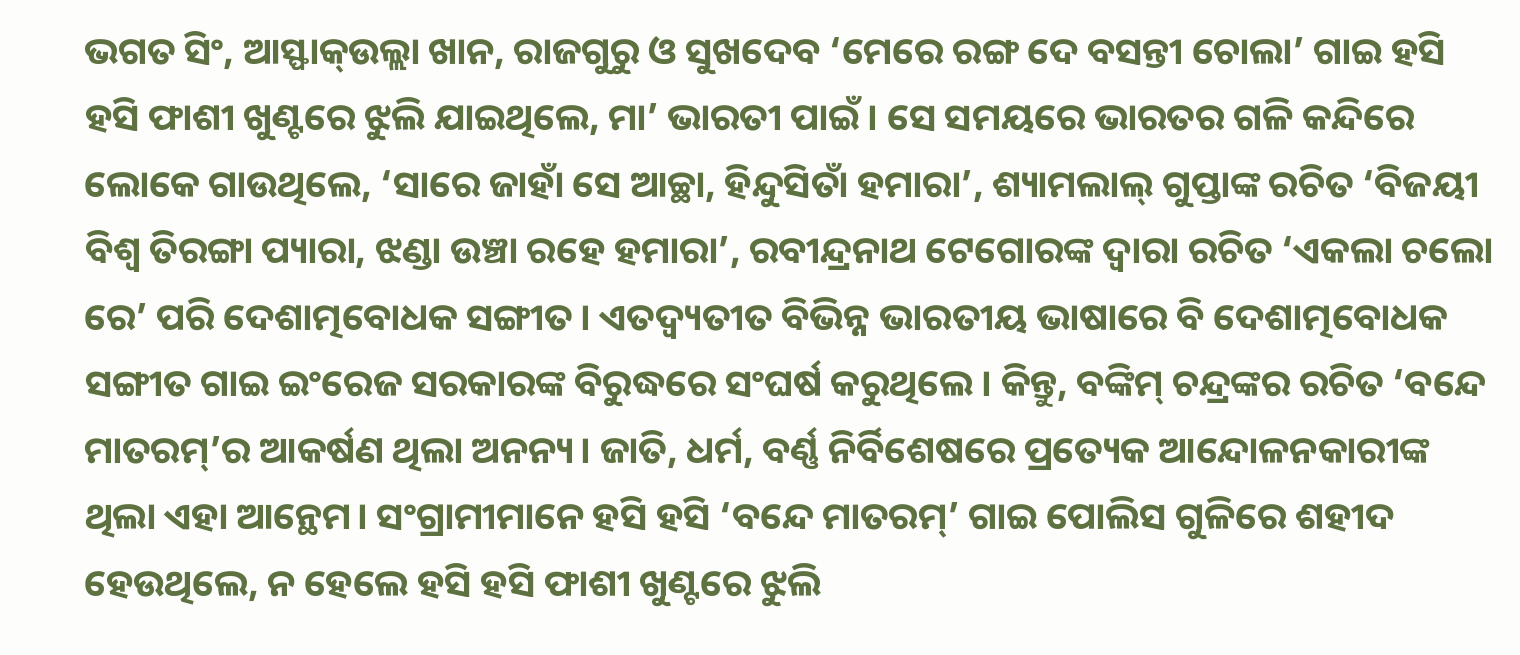ଭଗତ ସିଂ, ଆସ୍ଫାକ୍ଉଲ୍ଲା ଖାନ, ରାଜଗୁରୁ ଓ ସୁଖଦେବ ‘ମେରେ ରଙ୍ଗ ଦେ ବସନ୍ତୀ ଚୋଲା’ ଗାଇ ହସି ହସି ଫାଶୀ ଖୁଣ୍ଟରେ ଝୁଲି ଯାଇଥିଲେ, ମା’ ଭାରତୀ ପାଇଁ। ସେ ସମୟରେ ଭାରତର ଗଳି କନ୍ଦିରେ ଲୋକେ ଗାଉଥିଲେ, ‘ସାରେ ଜାହାଁ ସେ ଆଚ୍ଛା, ହିନ୍ଦୁସିତାଁ ହମାରା’, ଶ୍ୟାମଲାଲ୍ ଗୁପ୍ତାଙ୍କ ରଚିତ ‘ବିଜୟୀ ବିଶ୍ଵ ତିରଙ୍ଗା ପ୍ୟାରା, ଝଣ୍ଡା ଉଞ୍ଚା ରହେ ହମାରା’, ରବୀନ୍ଦ୍ରନାଥ ଟେଗୋରଙ୍କ ଦ୍ଵାରା ରଚିତ ‘ଏକଲା ଚଲୋ ରେ’ ପରି ଦେଶାତ୍ମବୋଧକ ସଙ୍ଗୀତ। ଏତଦ୍ବ୍ୟତୀତ ବିଭିନ୍ନ ଭାରତୀୟ ଭାଷାରେ ବି ଦେଶାତ୍ମବୋଧକ ସଙ୍ଗୀତ ଗାଇ ଇଂରେଜ ସରକାରଙ୍କ ବିରୁଦ୍ଧରେ ସଂଘର୍ଷ କରୁଥିଲେ। କିନ୍ତୁ, ବଙ୍କିମ୍ ଚନ୍ଦ୍ରଙ୍କର ରଚିତ ‘ବନ୍ଦେ ମାତରମ୍’ର ଆକର୍ଷଣ ଥିଲା ଅନନ୍ୟ। ଜାତି, ଧର୍ମ, ବର୍ଣ୍ଣ ନିର୍ବିଶେଷରେ ପ୍ରତ୍ୟେକ ଆନ୍ଦୋଳନକାରୀଙ୍କ ଥିଲା ଏହା ଆନ୍ଥେମ। ସଂଗ୍ରାମୀମାନେ ହସି ହସି ‘ବନ୍ଦେ ମାତରମ୍’ ଗାଇ ପୋଲିସ ଗୁଳିରେ ଶହୀଦ ହେଉଥିଲେ, ନ ହେଲେ ହସି ହସି ଫାଶୀ ଖୁଣ୍ଟରେ ଝୁଲି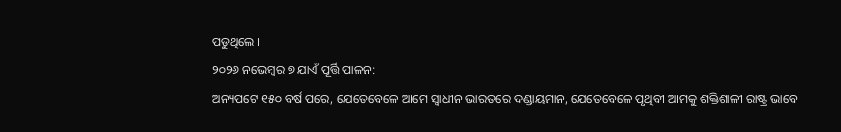ପଡୁଥିଲେ ।
୨୦୨୬ ନଭେମ୍ବର ୭ ଯାଏଁ ପୂର୍ତ୍ତି ପାଳନ:
ଅନ୍ୟପଟେ ୧୫୦ ବର୍ଷ ପରେ, ଯେତେବେଳେ ଆମେ ସ୍ୱାଧୀନ ଭାରତରେ ଦଣ୍ଡାୟମାନ, ଯେତେବେଳେ ପୃଥିବୀ ଆମକୁ ଶକ୍ତିଶାଳୀ ରାଷ୍ଟ୍ର ଭାବେ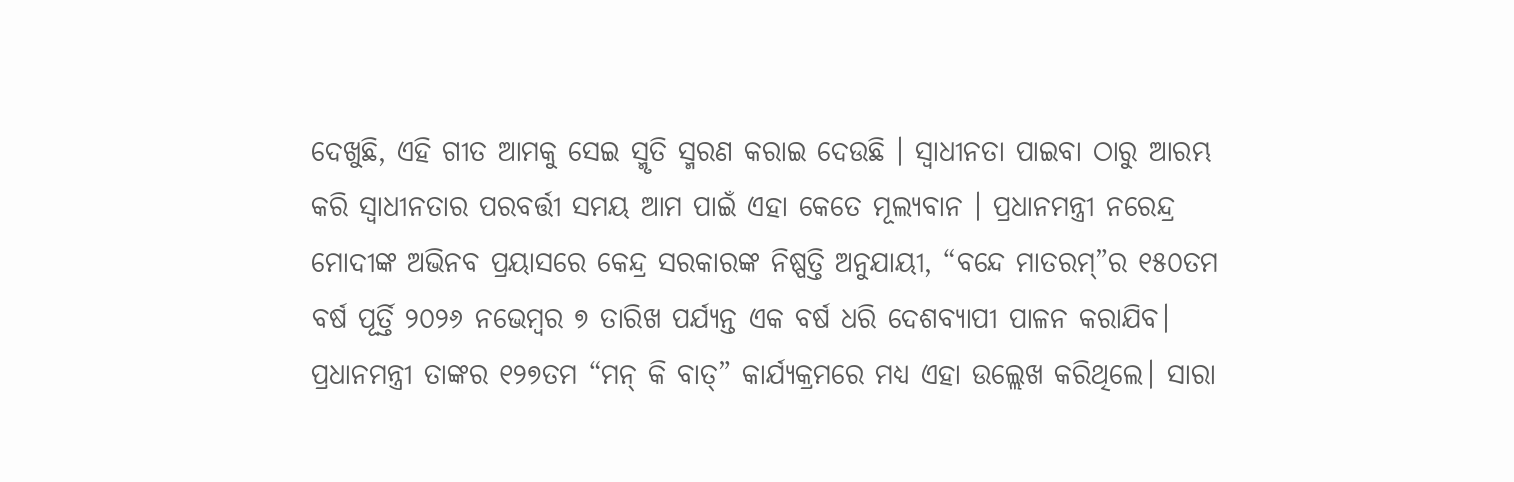ଦେଖୁଛି, ଏହି ଗୀତ ଆମକୁ ସେଇ ସ୍ମୃତି ସ୍ମରଣ କରାଇ ଦେଉଛି । ସ୍ୱାଧୀନତା ପାଇବା ଠାରୁ ଆରମ୍ଭ କରି ସ୍ବାଧୀନତାର ପରବର୍ତ୍ତୀ ସମୟ ଆମ ପାଇଁ ଏହା କେତେ ମୂଲ୍ୟବାନ । ପ୍ରଧାନମନ୍ତ୍ରୀ ନରେନ୍ଦ୍ର ମୋଦୀଙ୍କ ଅଭିନବ ପ୍ରୟାସରେ କେନ୍ଦ୍ର ସରକାରଙ୍କ ନିଷ୍ପତ୍ତି ଅନୁଯାୟୀ, “ବନ୍ଦେ ମାତରମ୍”ର ୧୫୦ତମ ବର୍ଷ ପୂର୍ତ୍ତି ୨୦୨୬ ନଭେମ୍ବର ୭ ତାରିଖ ପର୍ଯ୍ୟନ୍ତ ଏକ ବର୍ଷ ଧରି ଦେଶବ୍ୟାପୀ ପାଳନ କରାଯିବ।
ପ୍ରଧାନମନ୍ତ୍ରୀ ତାଙ୍କର ୧୨୭ତମ “ମନ୍ କି ବାତ୍” କାର୍ଯ୍ୟକ୍ରମରେ ମଧ୍ୟ ଏହା ଉଲ୍ଲେଖ କରିଥିଲେ। ସାରା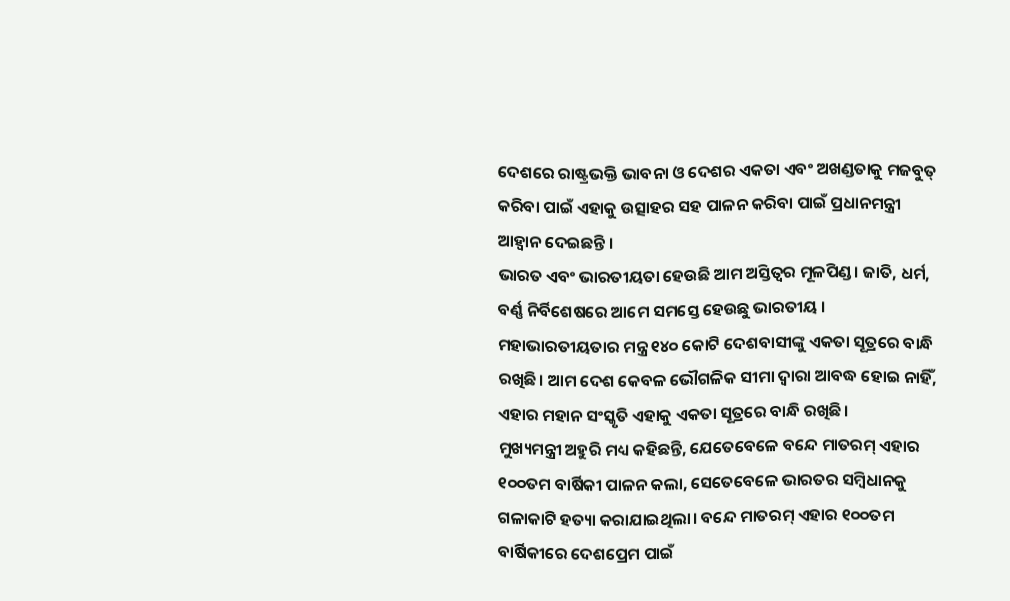ଦେଶରେ ରାଷ୍ଟ୍ରଭକ୍ତି ଭାବନା ଓ ଦେଶର ଏକତା ଏବଂ ଅଖଣ୍ଡତାକୁ ମଜବୁତ୍ କରିବା ପାଇଁ ଏହାକୁ ଉତ୍ସାହର ସହ ପାଳନ କରିବା ପାଇଁ ପ୍ରଧାନମନ୍ତ୍ରୀ ଆହ୍ୱାନ ଦେଇଛନ୍ତି ।
ଭାରତ ଏବଂ ଭାରତୀୟତା ହେଉଛି ଆମ ଅସ୍ତିତ୍ୱର ମୂଳପିଣ୍ଡ। ଜାତି, ଧର୍ମ, ବର୍ଣ୍ଣ ନିର୍ବିଶେଷରେ ଆମେ ସମସ୍ତେ ହେଉଛୁ ଭାରତୀୟ । ମହାଭାରତୀୟତାର ମନ୍ତ୍ର ୧୪୦ କୋଟି ଦେଶବାସୀଙ୍କୁ ଏକତା ସୂତ୍ରରେ ବାନ୍ଧି ରଖିଛି। ଆମ ଦେଶ କେବଳ ଭୌଗଳିକ ସୀମା ଦ୍ୱାରା ଆବଦ୍ଧ ହୋଇ ନାହିଁ, ଏହାର ମହାନ ସଂସ୍କୃତି ଏହାକୁ ଏକତା ସୂତ୍ରରେ ବାନ୍ଧି ରଖିଛି।
ମୁଖ୍ୟମନ୍ତ୍ରୀ ଅହୁରି ମଧ୍ୟ କହିଛନ୍ତି, ଯେତେବେଳେ ବନ୍ଦେ ମାତରମ୍ ଏହାର ୧୦୦ତମ ବାର୍ଷିକୀ ପାଳନ କଲା, ସେତେବେଳେ ଭାରତର ସମ୍ବିଧାନକୁ ଗଳାକାଟି ହତ୍ୟା କରାଯାଇଥିଲା। ବନ୍ଦେ ମାତରମ୍ ଏହାର ୧୦୦ତମ ବାର୍ଷିକୀରେ ଦେଶପ୍ରେମ ପାଇଁ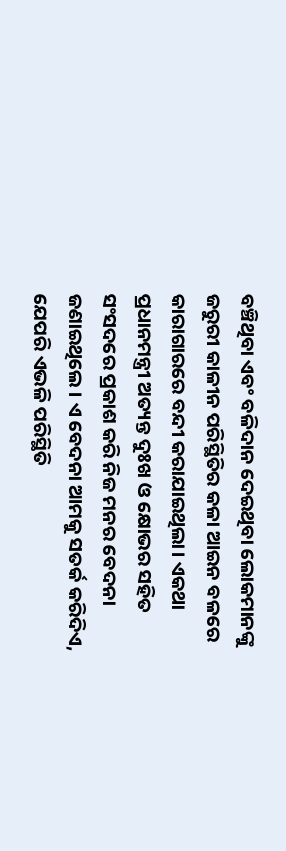ବଞ୍ଚିଥିବା ଏବଂ ବଳିଦାନ ଦେଇଥିବା ଲୋକମାନଙ୍କୁ ଜରୁରୀ କାଳୀନ ପରିସ୍ଥିତିର କଳା ଆଇନ ବଳରେ କାରାଗାରରେ ବନ୍ଦୀ କରାଯାଇଥିଲା। ଏକଥା ପ୍ରଧାନମନ୍ତ୍ରୀ ଅତ୍ୟନ୍ତ ଦୁଃଖ ଓ କ୍ଷୋଭର ସହିତ ସଂସଦରେ ପ୍ରକାଶ କରି ନିଜ ମନର ବେଦନା ଜଣାଇଥିଲେ । ଏ ବେଦନା ଆମକୁ ସତର୍କ କରିଦିଏ, ଯେପରି ଏଭଳି ପରିସ୍ଥିତି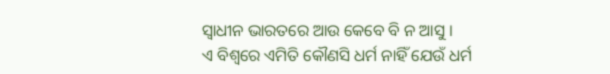ସ୍ୱାଧୀନ ଭାରତରେ ଆଉ କେବେ ବି ନ ଆସୁ ।
ଏ ବିଶ୍ବରେ ଏମିତି କୌଣସି ଧର୍ମ ନାହିଁ ଯେଉଁ ଧର୍ମ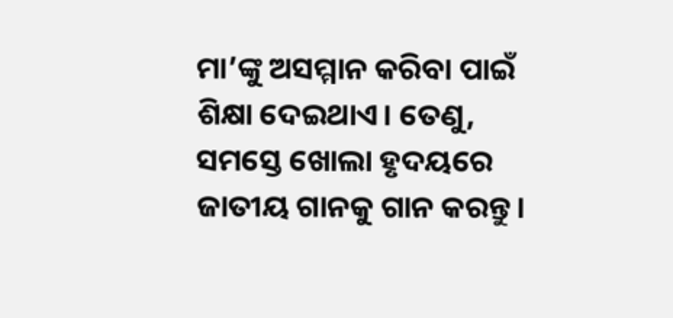ମା’ଙ୍କୁ ଅସମ୍ମାନ କରିବା ପାଇଁ ଶିକ୍ଷା ଦେଇଥାଏ। ତେଣୁ, ସମସ୍ତେ ଖୋଲା ହୃଦୟରେ ଜାତୀୟ ଗାନକୁ ଗାନ କରନ୍ତୁ।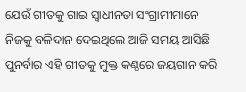ଯେଉଁ ଗୀତକୁ ଗାଇ ସ୍ଵାଧୀନତା ସଂଗ୍ରାମୀମାନେ ନିଜକୁ ବଳିଦାନ ଦେଇଥିଲେ ଆଜି ସମୟ ଆସିଛି ପୁନର୍ବାର ଏହି ଗୀତକୁ ମୁକ୍ତ କଣ୍ଠରେ ଜୟଗାନ କରି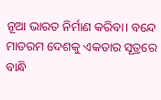ନୂଆ ଭାରତ ନିର୍ମାଣ କରିବା। ବନ୍ଦେ ମାତରମ ଦେଶକୁ ଏକତାର ସୂତ୍ରରେ ବାନ୍ଧି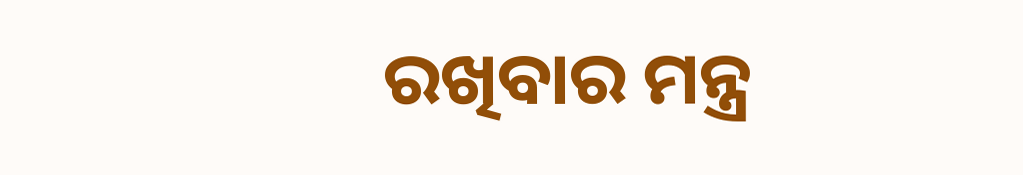ରଖିବାର ମନ୍ତ୍ର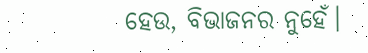ହେଉ, ବିଭାଜନର ନୁହେଁ।